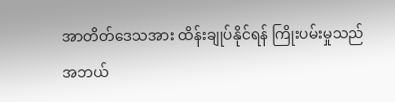အာတိတ်ဒေသအား ထိန်းချုပ်နိုင်ရန် ကြိုးပမ်းမှုသည် အဘယ်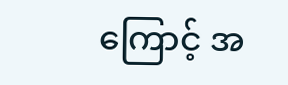ကြောင့် အ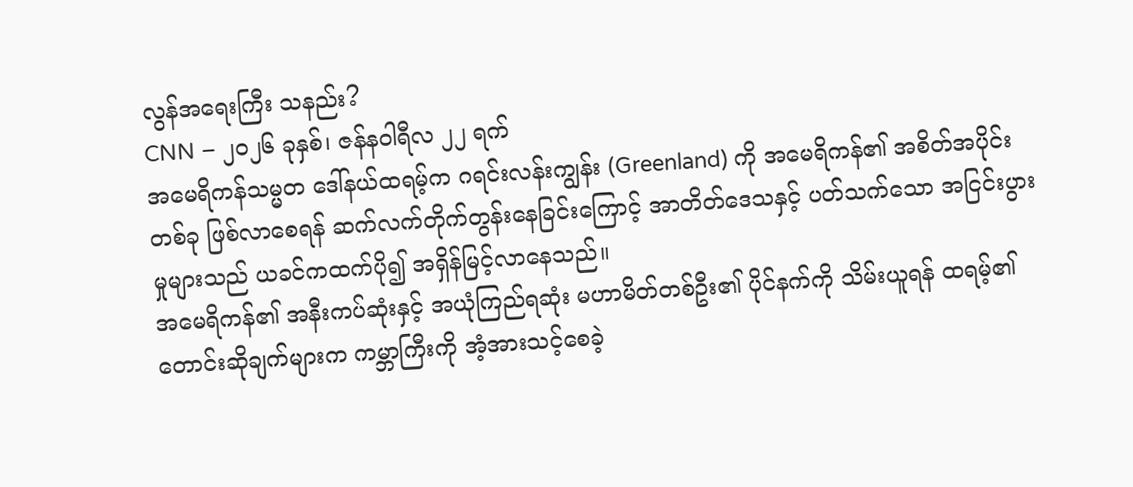လွန်အရေးကြီး သနည်း?
CNN – ၂၀၂၆ ခုနှစ်၊ ဇန်နဝါရီလ ၂၂ ရက်
အမေရိကန်သမ္မတ ဒေါ်နယ်ထရမ့်က ဂရင်းလန်းကျွန်း (Greenland) ကို အမေရိကန်၏ အစိတ်အပိုင်းတစ်ခု ဖြစ်လာစေရန် ဆက်လက်တိုက်တွန်းနေခြင်းကြောင့် အာတိတ်ဒေသနှင့် ပတ်သက်သော အငြင်းပွားမှုများသည် ယခင်ကထက်ပို၍ အရှိန်မြင့်လာနေသည်။
အမေရိကန်၏ အနီးကပ်ဆုံးနှင့် အယုံကြည်ရဆုံး မဟာမိတ်တစ်ဦး၏ ပိုင်နက်ကို သိမ်းယူရန် ထရမ့်၏ တောင်းဆိုချက်များက ကမ္ဘာကြီးကို အံ့အားသင့်စေခဲ့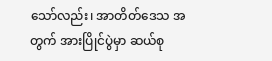သော်လည်း၊ အာတိတ်ဒေသ အတွက် အားပြိုင်ပွဲမှာ ဆယ်စု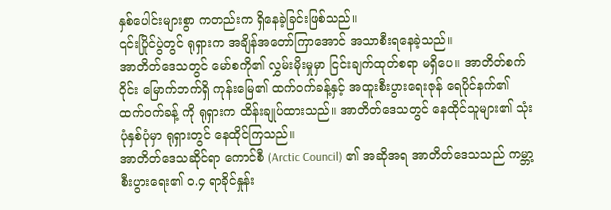နှစ်ပေါင်းများစွာ ကတည်းက ရှိနေခဲ့ခြင်းဖြစ်သည်။
၎င်းပြိုင်ပွဲတွင် ရုရှားက အချိန်အတော်ကြာအောင် အသာစီးရနေခဲ့သည်။
အာတိတ်ဒေသတွင် မော်စကို၏ လွှမ်းမိုးမှုမှာ ငြင်းချက်ထုတ်စရာ မရှိပေ။ အာတိတ်စက်ဝိုင်း မြောက်ဘက်ရှိ ကုန်းမြေ၏ ထက်ဝက်ခန့်နှင့် အထူးစီးပွားရေးဇုန် ရေပိုင်နက်၏ ထက်ဝက်ခန့် ကို ရုရှားက ထိန်းချုပ်ထားသည်။ အာတိတ်ဒေသတွင် နေထိုင်သူများ၏ သုံးပုံနှစ်ပုံမှာ ရုရှားတွင် နေထိုင်ကြသည်။
အာတိတ်ဒေသဆိုင်ရာ ကောင်စီ (Arctic Council) ၏ အဆိုအရ အာတိတ်ဒေသသည် ကမ္ဘာ့စီးပွားရေး၏ ၀.၄ ရာခိုင်နှုန်း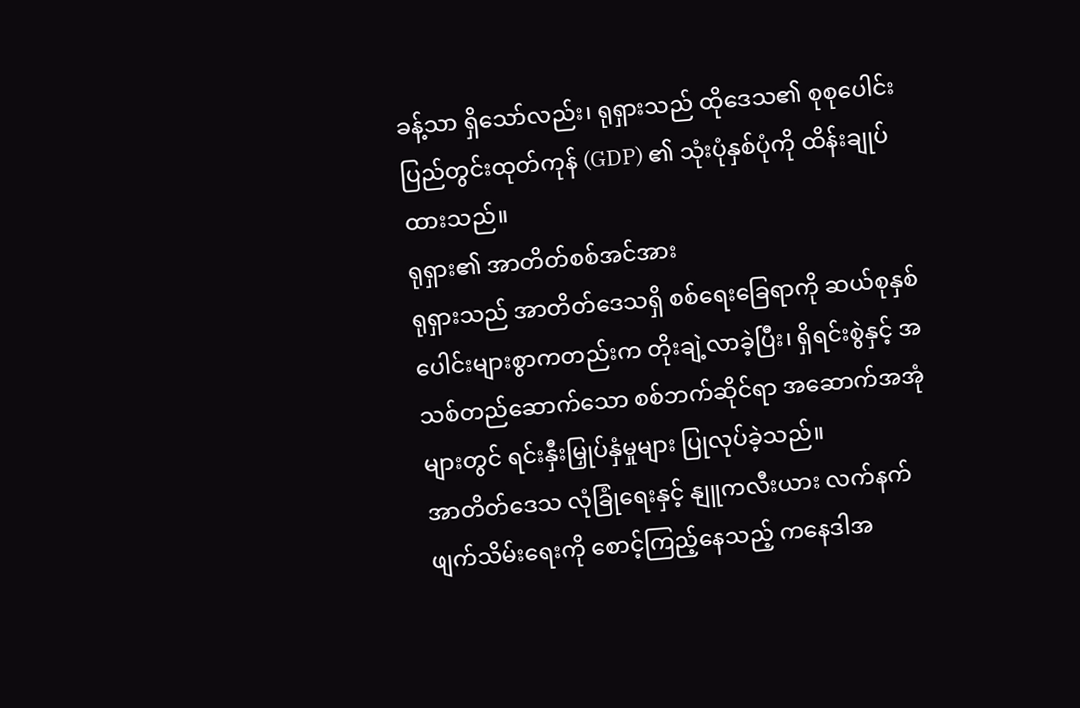ခန့်သာ ရှိသော်လည်း၊ ရုရှားသည် ထိုဒေသ၏ စုစုပေါင်း ပြည်တွင်းထုတ်ကုန် (GDP) ၏ သုံးပုံနှစ်ပုံကို ထိန်းချုပ်ထားသည်။
ရုရှား၏ အာတိတ်စစ်အင်အား
ရုရှားသည် အာတိတ်ဒေသရှိ စစ်ရေးခြေရာကို ဆယ်စုနှစ်ပေါင်းများစွာကတည်းက တိုးချဲ့လာခဲ့ပြီး၊ ရှိရင်းစွဲနှင့် အသစ်တည်ဆောက်သော စစ်ဘက်ဆိုင်ရာ အဆောက်အအုံ များတွင် ရင်းနှီးမြှုပ်နှံမှုများ ပြုလုပ်ခဲ့သည်။
အာတိတ်ဒေသ လုံခြုံရေးနှင့် နျူကလီးယား လက်နက်ဖျက်သိမ်းရေးကို စောင့်ကြည့်နေသည့် ကနေဒါအ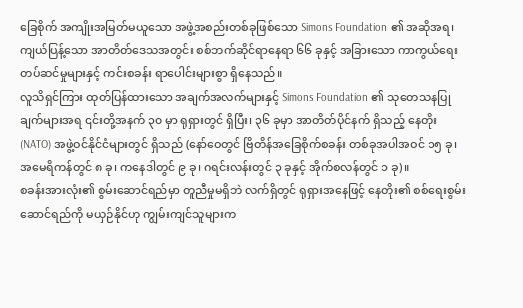ခြေစိုက် အကျိုးအမြတ်မယူသော အဖွဲ့အစည်းတစ်ခုဖြစ်သော Simons Foundation ၏ အဆိုအရ၊ ကျယ်ပြန့်သော အာတိတ်ဒေသအတွင်း စစ်ဘက်ဆိုင်ရာနေရာ ၆၆ ခုနှင့် အခြားသော ကာကွယ်ရေး တပ်ဆင်မှုများနှင့် ကင်းစခန်း ရာပေါင်းများစွာ ရှိနေသည်။
လူသိရှင်ကြား ထုတ်ပြန်ထားသော အချက်အလက်များနှင့် Simons Foundation ၏ သုတေသနပြုချက်များအရ ၎င်းတို့အနက် ၃၀ မှာ ရုရှားတွင် ရှိပြီး၊ ၃၆ ခုမှာ အာတိတ်ပိုင်နက် ရှိသည့် နေတိုး (NATO) အဖွဲ့ဝင်နိုင်ငံများတွင် ရှိသည် (နော်ဝေတွင် ဗြိတိန်အခြေစိုက်စခန်း တစ်ခုအပါအဝင် ၁၅ ခု၊ အမေရိကန်တွင် ၈ ခု၊ ကနေဒါတွင် ၉ ခု၊ ဂရင်းလန်းတွင် ၃ ခုနှင့် အိုက်စလန်တွင် ၁ ခု)။
စခန်းအားလုံး၏ စွမ်းဆောင်ရည်မှာ တူညီမှုမရှိဘဲ လက်ရှိတွင် ရုရှားအနေဖြင့် နေတိုး၏ စစ်ရေးစွမ်းဆောင်ရည်ကို မယှဉ်နိုင်ဟု ကျွမ်းကျင်သူများက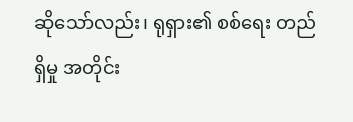ဆိုသော်လည်း၊ ရုရှား၏ စစ်ရေး တည်ရှိမှု အတိုင်း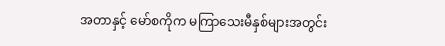အတာနှင့် မော်စကိုက မကြာသေးမီနှစ်များအတွင်း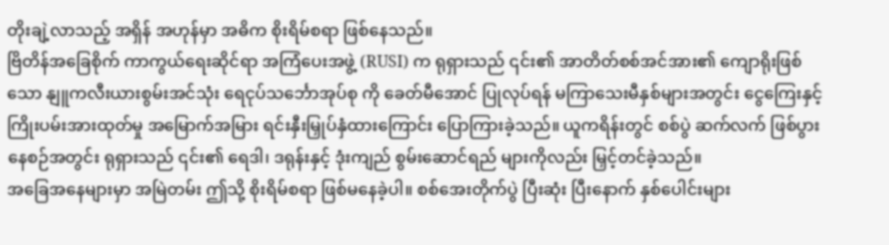တိုးချဲ့လာသည့် အရှိန် အဟုန်မှာ အဓိက စိုးရိမ်စရာ ဖြစ်နေသည်။
ဗြိတိန်အခြေစိုက် ကာကွယ်ရေးဆိုင်ရာ အကြံပေးအဖွဲ့ (RUSI) က ရုရှားသည် ၎င်း၏ အာတိတ်စစ်အင်အား၏ ကျောရိုးဖြစ်သော နျူကလီးယားစွမ်းအင်သုံး ရေငုပ်သင်္ဘောအုပ်စု ကို ခေတ်မီအောင် ပြုလုပ်ရန် မကြာသေးမီနှစ်များအတွင်း ငွေကြေးနှင့် ကြိုးပမ်းအားထုတ်မှု အမြောက်အမြား ရင်းနှီးမြှုပ်နှံထားကြောင်း ပြောကြားခဲ့သည်။ ယူကရိန်းတွင် စစ်ပွဲ ဆက်လက် ဖြစ်ပွားနေစဉ်အတွင်း ရုရှားသည် ၎င်း၏ ရေဒါ၊ ဒရုန်းနှင့် ဒုံးကျည် စွမ်းဆောင်ရည် များကိုလည်း မြှင့်တင်ခဲ့သည်။
အခြေအနေများမှာ အမြဲတမ်း ဤသို့ စိုးရိမ်စရာ ဖြစ်မနေခဲ့ပါ။ စစ်အေးတိုက်ပွဲ ပြီးဆုံး ပြီးနောက် နှစ်ပေါင်းများ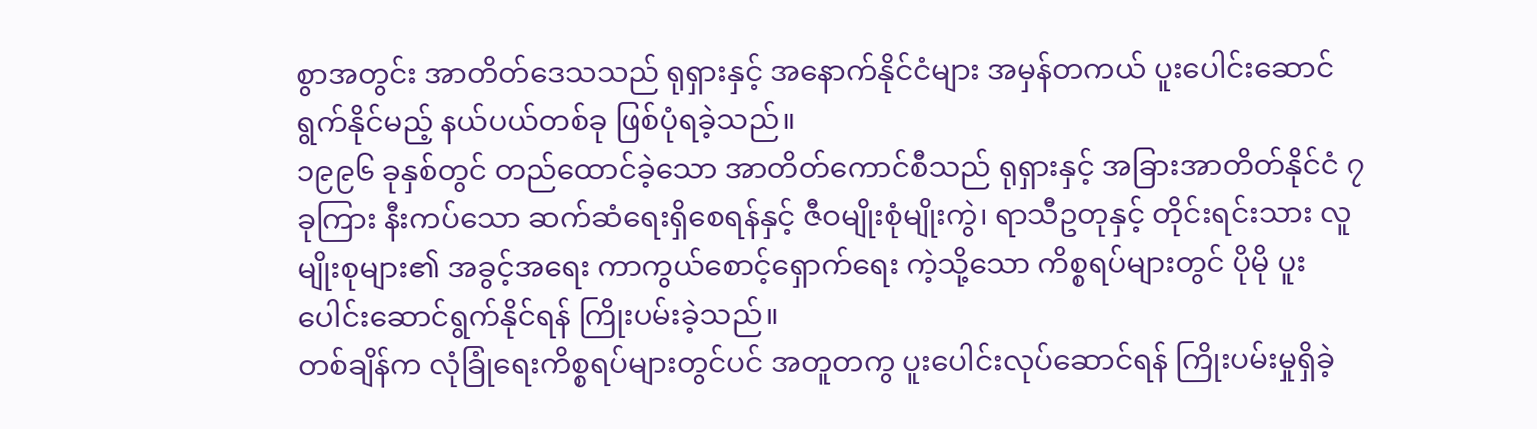စွာအတွင်း အာတိတ်ဒေသသည် ရုရှားနှင့် အနောက်နိုင်ငံများ အမှန်တကယ် ပူးပေါင်းဆောင်ရွက်နိုင်မည့် နယ်ပယ်တစ်ခု ဖြစ်ပုံရခဲ့သည်။
၁၉၉၆ ခုနှစ်တွင် တည်ထောင်ခဲ့သော အာတိတ်ကောင်စီသည် ရုရှားနှင့် အခြားအာတိတ်နိုင်ငံ ၇ ခုကြား နီးကပ်သော ဆက်ဆံရေးရှိစေရန်နှင့် ဇီဝမျိုးစုံမျိုးကွဲ၊ ရာသီဥတုနှင့် တိုင်းရင်းသား လူမျိုးစုများ၏ အခွင့်အရေး ကာကွယ်စောင့်ရှောက်ရေး ကဲ့သို့သော ကိစ္စရပ်များတွင် ပိုမို ပူးပေါင်းဆောင်ရွက်နိုင်ရန် ကြိုးပမ်းခဲ့သည်။
တစ်ချိန်က လုံခြုံရေးကိစ္စရပ်များတွင်ပင် အတူတကွ ပူးပေါင်းလုပ်ဆောင်ရန် ကြိုးပမ်းမှုရှိခဲ့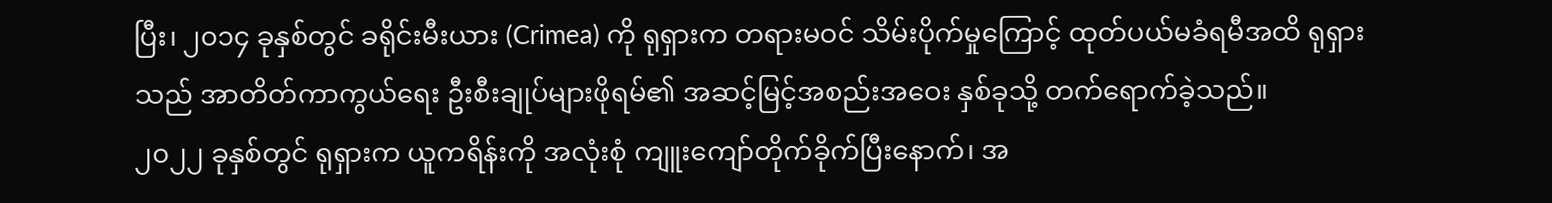ပြီး၊ ၂၀၁၄ ခုနှစ်တွင် ခရိုင်းမီးယား (Crimea) ကို ရုရှားက တရားမဝင် သိမ်းပိုက်မှုကြောင့် ထုတ်ပယ်မခံရမီအထိ ရုရှားသည် အာတိတ်ကာကွယ်ရေး ဦးစီးချုပ်များဖိုရမ်၏ အဆင့်မြင့်အစည်းအဝေး နှစ်ခုသို့ တက်ရောက်ခဲ့သည်။
၂၀၂၂ ခုနှစ်တွင် ရုရှားက ယူကရိန်းကို အလုံးစုံ ကျူးကျော်တိုက်ခိုက်ပြီးနောက်၊ အ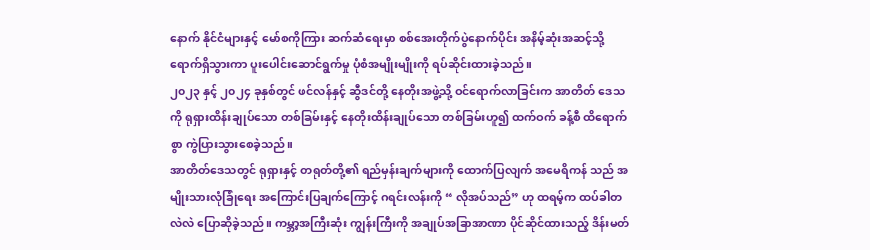နောက် နိုင်ငံများနှင့် မော်စကိုကြား ဆက်ဆံရေးမှာ စစ်အေးတိုက်ပွဲနောက်ပိုင်း အနိမ့်ဆုံးအဆင့်သို့ ရောက်ရှိသွားကာ ပူးပေါင်းဆောင်ရွက်မှု ပုံစံအမျိုးမျိုးကို ရပ်ဆိုင်းထားခဲ့သည်။
၂၀၂၃ နှင့် ၂၀၂၄ ခုနှစ်တွင် ဖင်လန်နှင့် ဆွီဒင်တို့ နေတိုးအဖွဲ့သို့ ဝင်ရောက်လာခြင်းက အာတိတ် ဒေသကို ရုရှားထိန်းချုပ်သော တစ်ခြမ်းနှင့် နေတိုးထိန်းချုပ်သော တစ်ခြမ်းဟူ၍ ထက်ဝက် ခန့်စီ ထိရောက်စွာ ကွဲပြားသွားစေခဲ့သည်။
အာတိတ်ဒေသတွင် ရုရှားနှင့် တရုတ်တို့၏ ရည်မှန်းချက်များကို ထောက်ပြလျက် အမေရိကန် သည် အမျိုးသားလုံခြုံရေး အကြောင်းပြချက်ကြောင့် ဂရင်းလန်းကို “ လိုအပ်သည်” ဟု ထရမ့်က ထပ်ခါတလဲလဲ ပြောဆိုခဲ့သည်။ ကမ္ဘာ့အကြီးဆုံး ကျွန်းကြီးကို အချုပ်အခြာအာဏာ ပိုင်ဆိုင်ထားသည့် ဒိန်းမတ်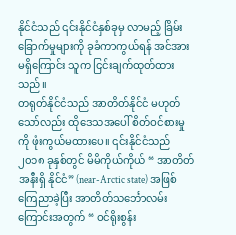နိုင်ငံသည် ၎င်းနိုင်ငံနှစ်ခုမှ လာမည့် ခြိမ်းခြောက်မှုများကို ခုခံကာကွယ်ရန် အင်အားမရှိကြောင်း သူက ငြင်းချက်ထုတ်ထားသည်။
တရုတ်နိုင်ငံသည် အာတိတ်နိုင်ငံ မဟုတ်သော်လည်း ထိုဒေသအပေါ် စိတ်ဝင်စားမှုကို ဖုံးကွယ်မထားပေ။ ၎င်းနိုင်ငံသည် ၂၀၁၈ ခုနှစ်တွင် မိမိကိုယ်ကိုယ် “ အာတိတ်အနီးရှိ နိုင်ငံ” (near-Arctic state) အဖြစ် ကြေညာခဲ့ပြီး အာတိတ်သင်္ဘောလမ်းကြောင်းအတွက် “ ဝင်ရိုးစွန်း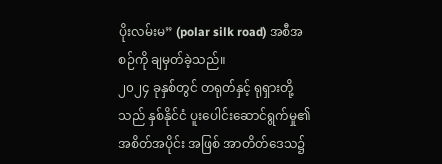ပိုးလမ်းမ” (polar silk road) အစီအစဉ်ကို ချမှတ်ခဲ့သည်။
၂၀၂၄ ခုနှစ်တွင် တရုတ်နှင့် ရုရှားတို့သည် နှစ်နိုင်ငံ ပူးပေါင်းဆောင်ရွက်မှု၏ အစိတ်အပိုင်း အဖြစ် အာတိတ်ဒေသ၌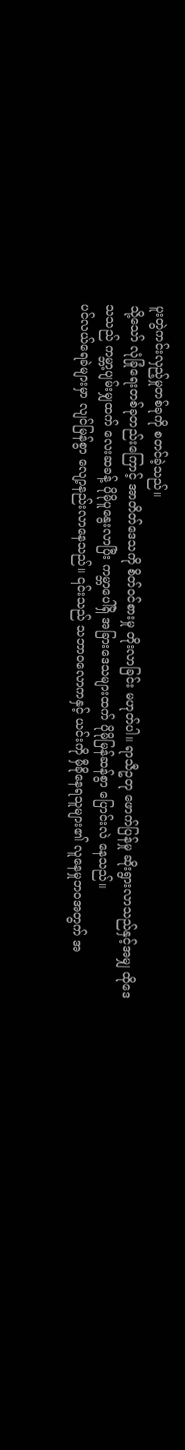ပူးတွဲကင်းလှည့်မှုတစ်ခုကို စတင်ခဲ့သည်။
သို့သော် လုံခြုံရေးတစ်ခုတည်းကြောင့် အာတိတ်ဒေသကို စိတ်ဝင်စားမှု တိုးလာခြင်း မဟုတ်ပါ။ ရာသီဥတု ဖောက်ပြန်မှု ဆိုးရွားလာသည်နှင့်အမျှ ထိုဒေသသည် ကမ္ဘာ့ပျမ်းမျှထက် လေးဆခန့် ပိုမိုပူနွေးလာပြီး ကမ္ဘာပေါ်ရှိ အခြားဒေသများထက် ပိုမိုမြန်ဆန်စွာ ပြောင်းလဲ နေသည်။
ပင်လယ်ရေခဲများမှာ လျင်မြန်စွာ လျော့နည်းလာနေသည်။ ၎င်းသည် သဘာဝလောကနှင့် ယင်းကို မှီခိုနေရသူများ၏ လူနေမှုဘဝအတွက် အ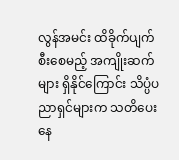လွန်အမင်း ထိခိုက်ပျက်စီးစေမည့် အကျိုးဆက်များ ရှိနိုင်ကြောင်း သိပ္ပံပညာရှင်များက သတိပေးနေ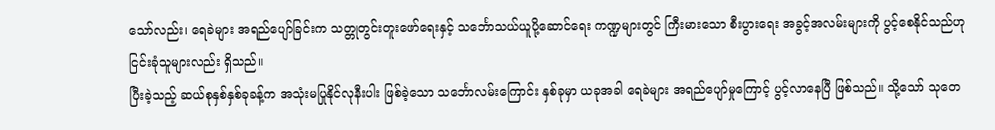သော်လည်း၊ ရေခဲများ အရည်ပျော်ခြင်းက သတ္တုတွင်းတူးဖော်ရေးနှင့် သင်္ဘောသယ်ယူပို့ဆောင်ရေး ကဏ္ဍများတွင် ကြီးမားသော စီးပွားရေး အခွင့်အလမ်းများကို ပွင့်စေနိုင်သည်ဟု ငြင်းခုံသူများလည်း ရှိသည်။
ပြီးခဲ့သည့် ဆယ်စုနှစ်နှစ်ခုခန့်က အသုံးမပြုနိုင်လုနီးပါး ဖြစ်ခဲ့သော သင်္ဘောလမ်းကြောင်း နှစ်ခုမှာ ယခုအခါ ရေခဲများ အရည်ပျော်မှုကြောင့် ပွင့်လာနေပြီ ဖြစ်သည်။ သို့သော် သုတေ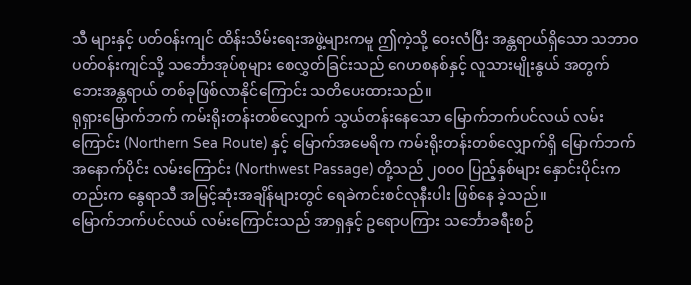သီ များနှင့် ပတ်ဝန်းကျင် ထိန်းသိမ်းရေးအဖွဲ့များကမူ ဤကဲ့သို့ ဝေးလံပြီး အန္တရာယ်ရှိသော သဘာဝပတ်ဝန်းကျင်သို့ သင်္ဘောအုပ်စုများ စေလွှတ်ခြင်းသည် ဂေဟစနစ်နှင့် လူသားမျိုးနွယ် အတွက် ဘေးအန္တရာယ် တစ်ခုဖြစ်လာနိုင်ကြောင်း သတိပေးထားသည်။
ရုရှားမြောက်ဘက် ကမ်းရိုးတန်းတစ်လျှောက် သွယ်တန်းနေသော မြောက်ဘက်ပင်လယ် လမ်းကြောင်း (Northern Sea Route) နှင့် မြောက်အမေရိက ကမ်းရိုးတန်းတစ်လျှောက်ရှိ မြောက်ဘက်အနောက်ပိုင်း လမ်းကြောင်း (Northwest Passage) တို့သည် ၂၀၀၀ ပြည့်နှစ်များ နှောင်းပိုင်းကတည်းက နွေရာသီ အမြင့်ဆုံးအချိန်များတွင် ရေခဲကင်းစင်လုနီးပါး ဖြစ်နေ ခဲ့သည်။
မြောက်ဘက်ပင်လယ် လမ်းကြောင်းသည် အာရှနှင့် ဥရောပကြား သင်္ဘောခရီးစဉ်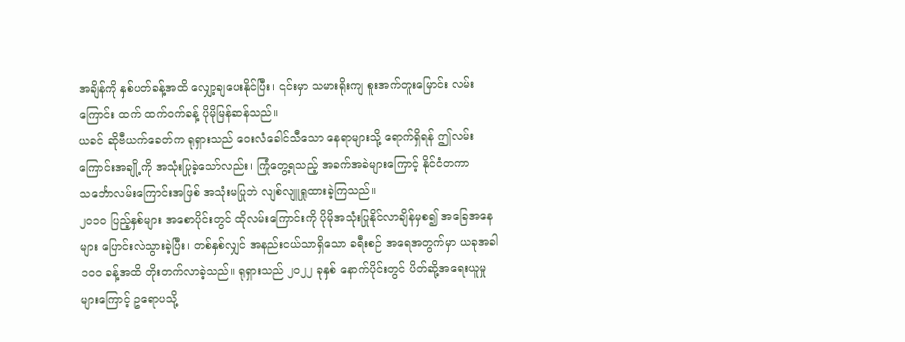အချိန်ကို နှစ်ပတ်ခန့်အထိ လျှော့ချပေးနိုင်ပြီး၊ ၎င်းမှာ သမားရိုးကျ စူးအက်တူးမြောင်း လမ်းကြောင်း ထက် ထက်ဝက်ခန့် ပိုမိုမြန်ဆန်သည်။
ယခင် ဆိုဗီယက်ခေတ်က ရုရှားသည် ဝေးလံခေါင်သီသော နေရာများသို့ ရောက်ရှိရန် ဤလမ်းကြောင်းအချို့ကို အသုံးပြုခဲ့သော်လည်း၊ ကြုံတွေ့ရသည့် အခက်အခဲများကြောင့် နိုင်ငံတကာ သင်္ဘောလမ်းကြောင်းအဖြစ် အသုံးမပြုဘဲ လျစ်လျူရှုထားခဲ့ကြသည်။
၂၀၁၀ ပြည့်နှစ်များ အစောပိုင်းတွင် ထိုလမ်းကြောင်းကို ပိုမိုအသုံးပြုနိုင်လာချိန်မှစ၍ အခြေအနေများ ပြောင်းလဲသွားခဲ့ပြီး၊ တစ်နှစ်လျှင် အနည်းငယ်သာရှိသော ခရီးစဉ် အရေအတွက်မှာ ယခုအခါ ၁၀၀ ခန့်အထိ တိုးတက်လာခဲ့သည်။ ရုရှားသည် ၂၀၂၂ ခုနှစ် နောက်ပိုင်းတွင် ပိတ်ဆို့အရေးယူမှုများကြောင့် ဥရောပသို့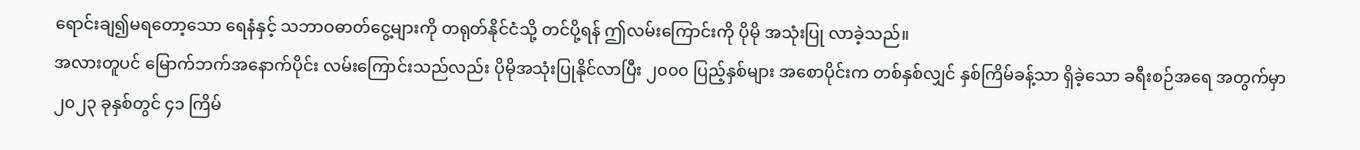ရောင်းချ၍မရတော့သော ရေနံနှင့် သဘာဝဓာတ်ငွေ့များကို တရုတ်နိုင်ငံသို့ တင်ပို့ရန် ဤလမ်းကြောင်းကို ပိုမို အသုံးပြု လာခဲ့သည်။
အလားတူပင် မြောက်ဘက်အနောက်ပိုင်း လမ်းကြောင်းသည်လည်း ပိုမိုအသုံးပြုနိုင်လာပြီး ၂၀၀၀ ပြည့်နှစ်များ အစောပိုင်းက တစ်နှစ်လျှင် နှစ်ကြိမ်ခန့်သာ ရှိခဲ့သော ခရီးစဉ်အရေ အတွက်မှာ ၂၀၂၃ ခုနှစ်တွင် ၄၁ ကြိမ်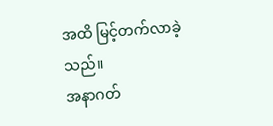အထိ မြင့်တက်လာခဲ့သည်။
အနာဂတ်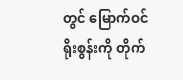တွင် မြောက်ဝင်ရိုးစွန်းကို တိုက်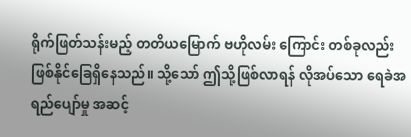ရိုက်ဖြတ်သန်းမည့် တတိယမြောက် ဗဟိုလမ်း ကြောင်း တစ်ခုလည်း ဖြစ်နိုင်ခြေရှိနေသည်။ သို့သော် ဤသို့ဖြစ်လာရန် လိုအပ်သော ရေခဲအရည်ပျော်မှု အဆင့်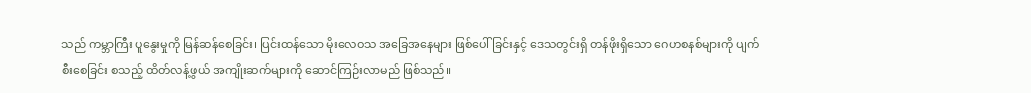သည် ကမ္ဘာကြီး ပူနွေးမှုကို မြန်ဆန်စေခြင်း၊ ပြင်းထန်သော မိုးလေဝသ အခြေအနေများ ဖြစ်ပေါ်ခြင်းနှင့် ဒေသတွင်းရှိ တန်ဖိုးရှိသော ဂေဟစနစ်များကို ပျက်စီးစေခြင်း စသည့် ထိတ်လန့်ဖွယ် အကျိုးဆက်များကို ဆောင်ကြဉ်းလာမည် ဖြစ်သည်။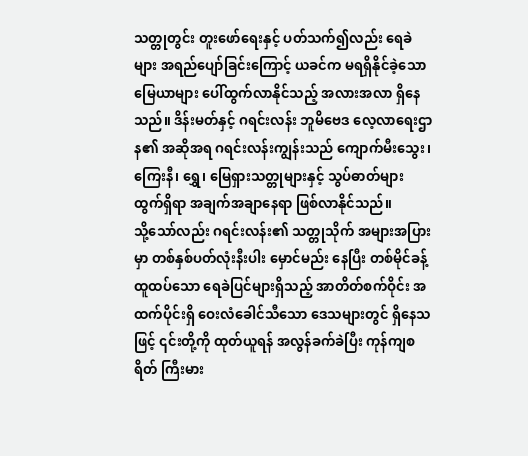သတ္တုတွင်း တူးဖော်ရေးနှင့် ပတ်သက်၍လည်း ရေခဲများ အရည်ပျော်ခြင်းကြောင့် ယခင်က မရရှိနိုင်ခဲ့သော မြေယာများ ပေါ်ထွက်လာနိုင်သည့် အလားအလာ ရှိနေသည်။ ဒိန်းမတ်နှင့် ဂရင်းလန်း ဘူမိဗေဒ လေ့လာရေးဌာန၏ အဆိုအရ ဂရင်းလန်းကျွန်းသည် ကျောက်မီးသွေး၊ ကြေးနီ၊ ရွှေ၊ မြေရှားသတ္တုများနှင့် သွပ်ဓာတ်များ ထွက်ရှိရာ အချက်အချာနေရာ ဖြစ်လာနိုင်သည်။
သို့သော်လည်း ဂရင်းလန်း၏ သတ္တုသိုက် အများအပြားမှာ တစ်နှစ်ပတ်လုံးနီးပါး မှောင်မည်း နေပြီး တစ်မိုင်ခန့် ထူထပ်သော ရေခဲပြင်များရှိသည့် အာတိတ်စက်ဝိုင်း အထက်ပိုင်းရှိ ဝေးလံခေါင်သီသော ဒေသများတွင် ရှိနေသဖြင့် ၎င်းတို့ကို ထုတ်ယူရန် အလွန်ခက်ခဲပြီး ကုန်ကျစရိတ် ကြီးမား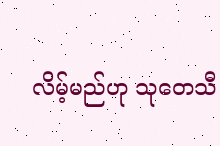လိမ့်မည်ဟု သုတေသီ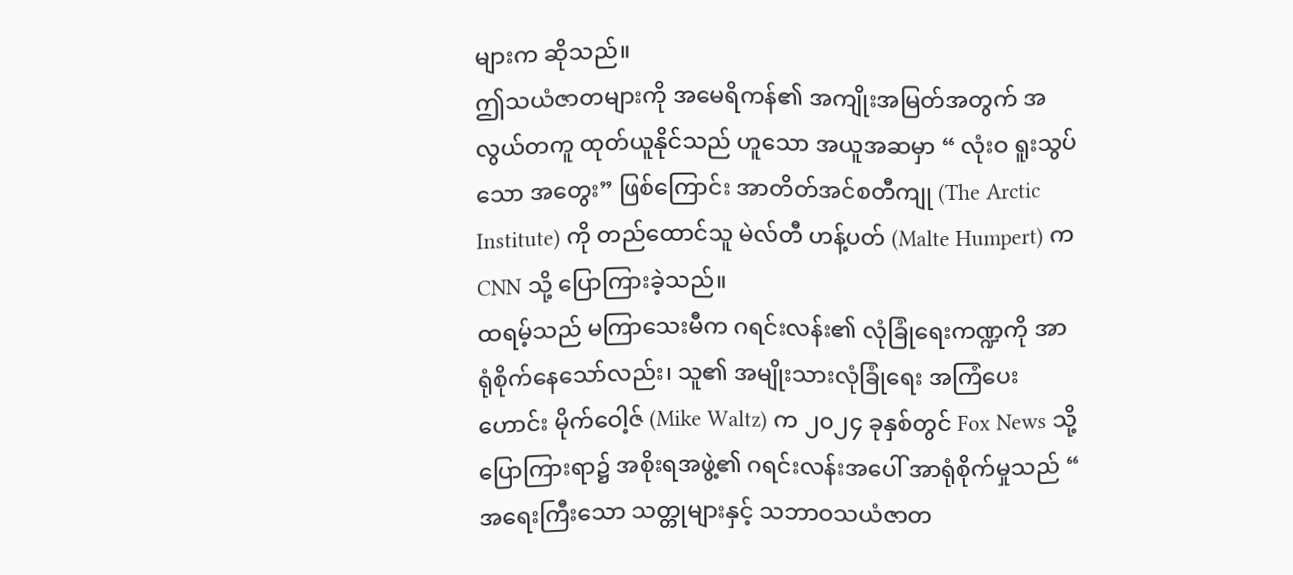များက ဆိုသည်။
ဤသယံဇာတများကို အမေရိကန်၏ အကျိုးအမြတ်အတွက် အလွယ်တကူ ထုတ်ယူနိုင်သည် ဟူသော အယူအဆမှာ “ လုံးဝ ရူးသွပ်သော အတွေး” ဖြစ်ကြောင်း အာတိတ်အင်စတီကျု (The Arctic Institute) ကို တည်ထောင်သူ မဲလ်တီ ဟန့်ပတ် (Malte Humpert) က CNN သို့ ပြောကြားခဲ့သည်။
ထရမ့်သည် မကြာသေးမီက ဂရင်းလန်း၏ လုံခြုံရေးကဏ္ဍကို အာရုံစိုက်နေသော်လည်း၊ သူ၏ အမျိုးသားလုံခြုံရေး အကြံပေးဟောင်း မိုက်ဝေါ့ဇ် (Mike Waltz) က ၂၀၂၄ ခုနှစ်တွင် Fox News သို့ ပြောကြားရာ၌ အစိုးရအဖွဲ့၏ ဂရင်းလန်းအပေါ် အာရုံစိုက်မှုသည် “ အရေးကြီးသော သတ္တုများနှင့် သဘာဝသယံဇာတ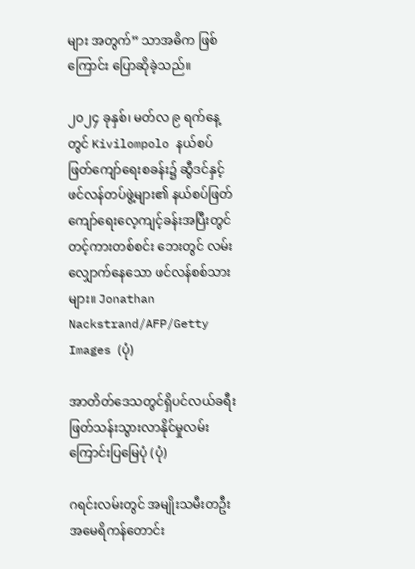များ အတွက်” သာအဓိက ဖြစ်ကြောင်း ပြောဆိုခဲ့သည်။

၂၀၂၄ ခုနှစ်၊ မတ်လ ၉ ရက်နေ့တွင် Kivilompolo နယ်စပ်ဖြတ်ကျော်ရေးစခန်း၌ ဆွီဒင်နှင့် ဖင်လန်တပ်ဖွဲ့များ၏ နယ်စပ်ဖြတ်ကျော်ရေးလေ့ကျင့်ခန်းအပြီးတွင် တင့်ကားတစ်စင်း ဘေးတွင် လမ်းလျှောက်နေသော ဖင်လန်စစ်သားများ။ Jonathan Nackstrand/AFP/Getty Images (ပုံ)

အာတိတ်ဒေသတွင်ရှိပင်လယ်ခရီးဖြတ်သန်းသွားလာနိုင်မှုလမ်းကြောင်းပြမြေပုံ (ပုံ)

ဂရင်းလမ်းတွင် အမျိုးသမီးတဦး အမေရိကန်တောင်း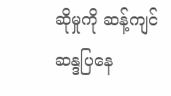ဆိုမှုကို ဆန့်ကျင်ဆန္ဒပြနေ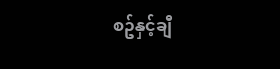စဥ်နှင့်ချီ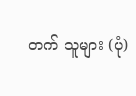တက် သူများ (ပုံ)